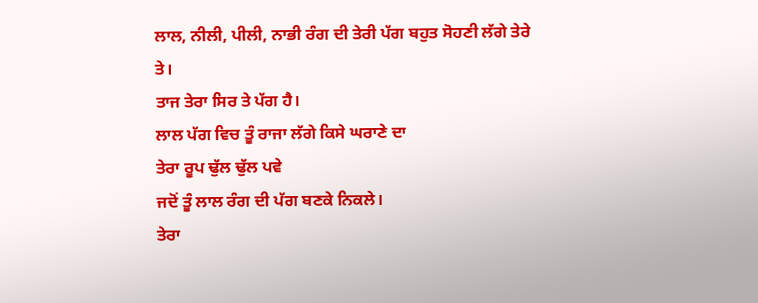ਲਾਲ, ਨੀਲੀ, ਪੀਲੀ, ਨਾਭੀ ਰੰਗ ਦੀ ਤੇਰੀ ਪੱਗ ਬਹੁਤ ਸੋਹਣੀ ਲੱਗੇ ਤੇਰੇ ਤੇ।
ਤਾਜ ਤੇਰਾ ਸਿਰ ਤੇ ਪੱਗ ਹੈ।
ਲਾਲ ਪੱਗ ਵਿਚ ਤੂੰ ਰਾਜਾ ਲੱਗੇ ਕਿਸੇ ਘਰਾਣੇ ਦਾ
ਤੇਰਾ ਰੂਪ ਢੁੱਲ ਢੁੱਲ ਪਵੇ
ਜਦੋਂ ਤੂੰ ਲਾਲ ਰੰਗ ਦੀ ਪੱਗ ਬਣਕੇ ਨਿਕਲੇ।
ਤੇਰਾ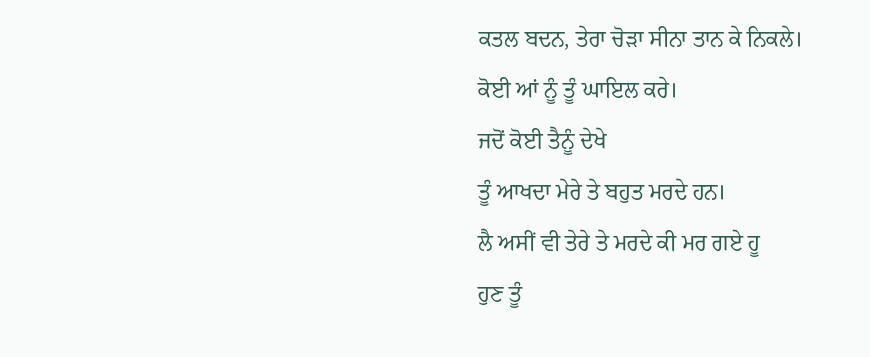ਕਤਲ ਬਦਨ, ਤੇਰਾ ਚੋੜਾ ਸੀਨਾ ਤਾਨ ਕੇ ਨਿਕਲੇ।
ਕੋਈ ਆਂ ਨੂੰ ਤੂੰ ਘਾਇਲ ਕਰੇ।
ਜਦੋਂ ਕੋਈ ਤੈਨੂੰ ਦੇਖੇ
ਤੂੰ ਆਖਦਾ ਮੇਰੇ ਤੇ ਬਹੁਤ ਮਰਦੇ ਹਨ।
ਲੈ ਅਸੀਂ ਵੀ ਤੇਰੇ ਤੇ ਮਰਦੇ ਕੀ ਮਰ ਗਏ ਹੂ
ਹੁਣ ਤੂੰ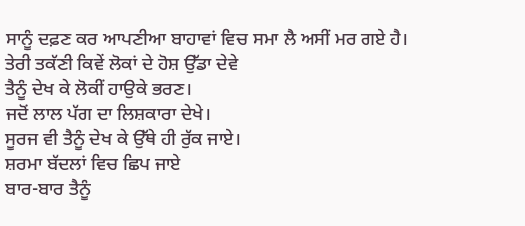ਸਾਨੂੰ ਦਫ਼ਣ ਕਰ ਆਪਣੀਆ ਬਾਹਾਵਾਂ ਵਿਚ ਸਮਾ ਲੈ ਅਸੀਂ ਮਰ ਗਏ ਹੈ।
ਤੇਰੀ ਤਕੱਣੀ ਕਿਵੇਂ ਲੋਕਾਂ ਦੇ ਹੋਸ਼ ਉੱਡਾ ਦੇਵੇ
ਤੈਨੂੰ ਦੇਖ ਕੇ ਲੋਕੀਂ ਹਾਉਕੇ ਭਰਣ।
ਜਦੋਂ ਲਾਲ ਪੱਗ ਦਾ ਲਿਸ਼ਕਾਰਾ ਦੇਖੇ।
ਸੂਰਜ ਵੀ ਤੈਨੂੰ ਦੇਖ ਕੇ ਉੱਥੇ ਹੀ ਰੁੱਕ ਜਾਏ।
ਸ਼ਰਮਾ ਬੱਦਲਾਂ ਵਿਚ ਛਿਪ ਜਾਏ
ਬਾਰ-ਬਾਰ ਤੈਨੂੰ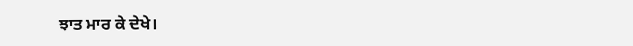ਝਾਤ ਮਾਰ ਕੇ ਦੇਖੇ।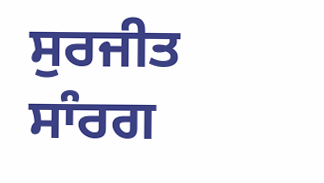ਸੁਰਜੀਤ ਸਾੰਰਗ